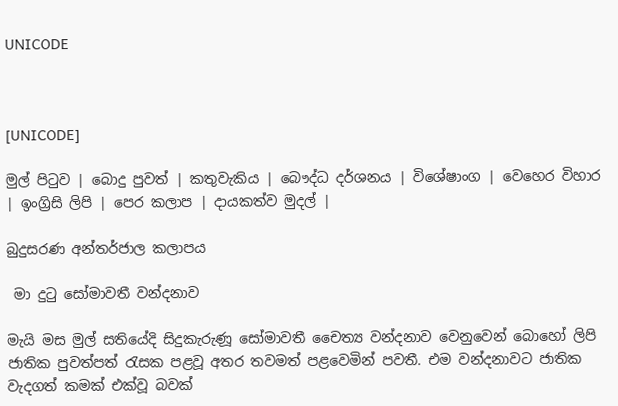UNICODE



[UNICODE]

මුල් පිටුව | බොදු පුවත් | කතුවැකිය | බෞද්ධ දර්ශනය | විශේෂාංග | වෙහෙර විහාර | ඉංග්‍රිසි ලිපි | පෙර කලාප | දායකත්ව මුදල් |

බුදුසරණ අන්තර්ජාල කලාපය

 මා දුටු සෝමාවතී වන්දනාව

මැයි මස මුල් සතියේදි සිදුකැරුණූ සෝමාවතී චෛත්‍ය වන්දනාව වෙනුවෙන් බොහෝ ලිපි ජාතික පුවත්පත් රැසක පළවූ අතර තවමත් පළවෙමින් පවතී. එම වන්දනාවට ජාතික වැදගත් කමක් එක්වූ බවක්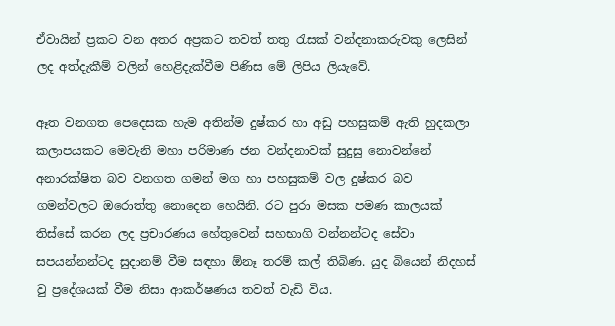ඒවායින් ප්‍රකට වන අතර අප්‍රකට තවත් තතු රැසක් වන්දනාකරුවකු ලෙසින් ලද අත්දැකීම් වලින් හෙළිදැක්වීම පිණිස මේ ලිපිය ලියැවේ.

ඈත වනගත පෙදෙසක හැම අතින්ම දුෂ්කර හා අඩු පහසුකම් ඇති හුදකලා කලාපයකට මෙවැනි මහා පරිමාණ ජන වන්දනාවක් සුදුසු නොවන්නේ අනාරක්ෂිත බව වනගත ගමන් මග හා පහසුකම් වල දුෂ්කර බව ගමන්වලට ඔරොත්තු නොදෙන හෙයිනි. රට පුරා මසක පමණ කාලයක් තිස්සේ කරන ලද ප්‍රචාරණය හේතුවෙන් සහභාගි වන්නන්ටද සේවා සපයන්නන්ටද සුදානම් වීම සඳහා ඕනෑ තරම් කල් තිබිණ. යුද බියෙන් නිදහස් වු ප්‍රදේශයක් වීම නිසා ආකර්ෂණය තවත් වැඩි විය.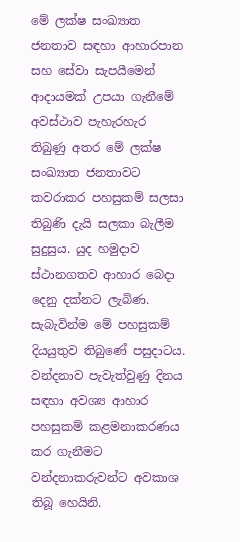මේ ලක්ෂ සංඛ්‍යාත ජනතාව සඳහා ආහාරපාන සහ සේවා සැපයීමෙන් ආදායමක් උපයා ගැනීමේ අවස්ථාව පැහැරහැර තිබුණු අතර මේ ලක්ෂ සංඛ්‍යාත ජනතාවට කවරාකර පහසුකම් සලසා තිබුණි දැයි සලකා බැලීම සුදුසුය. යුද හමුදාව ස්ථානගතව ආහාර බෙදා දෙනු දක්නට ලැබිණ. සැබැවින්ම මේ පහසුකම් දියයුතුව තිබුණේ පසුදාටය. වන්දනාව පැවැත්වුණු දිනය සඳහා අවශ්‍ය ආහාර පහසුකම් කළමනාකරණය කර ගැනීමට වන්දනාකරුවන්ට අවකාශ තිබූ හෙයිනි.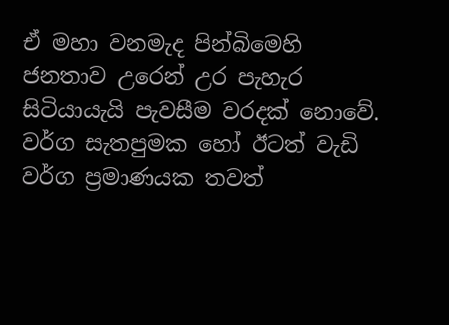ඒ මහා වනමැද පින්බිමෙහි ජනතාව උරෙන් උර පැහැර සිටියායැයි පැවසීම වරදක් නොවේ. වර්ග සැතපුමක හෝ ඊටත් වැඩි වර්ග ප්‍රමාණයක තවත්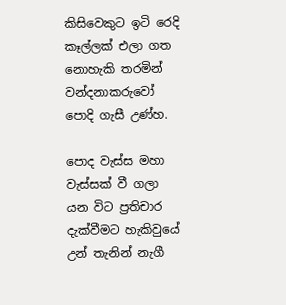කිසිවෙකුට ඉටි රෙදි කෑල්ලක් එලා ගත නොහැකි තරමින් වන්දනාකරුවෝ පොදි ගැසී උණ්හ.

පොද වැස්ස මහා වැස්සක් වී ගලා යන විට ප්‍රතිචාර දැක්වීමට හැකිවුයේ උන් තැනින් නැගී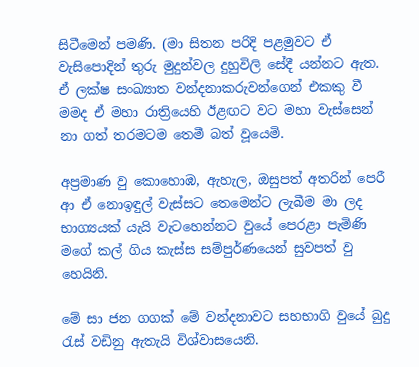සිටීමෙන් පමණි. (මා සිතන පරිදි පළමුවට ඒ වැසිපොදින් තුරු මුදුන්වල දුහුවිලි සේදී යන්නට ඇත. ඒ ලක්ෂ සංඛ්‍යාත වන්දනාකරුවන්ගෙන් එකකු වී මමද ඒ මහා රාත්‍රියෙහි ඊළඟට වට මහා වැස්සෙන් නා ගත් තරමටම තෙමී බත් වූයෙමි.

අප්‍රමාණ වු කොහොඹ, ඇහැල, ඔසුපත් අතරින් පෙරී ආ ඒ නොඉඳුල් වැස්සට තෙමෙන්ට ලැබීම මා ලද භාග්‍යයක් යැයි වැටහෙන්නට වුයේ පෙරළා පැමිණි මගේ කල් ගිය කැස්ස සම්පුර්ණයෙන් සුවපත් වු හෙයිනි.

මේ සා ජන ගගක් මේ වන්දනාවට සහභාගි වුයේ බුදු රැස් වඩිනු ඇතැයි විශ්වාසයෙනි.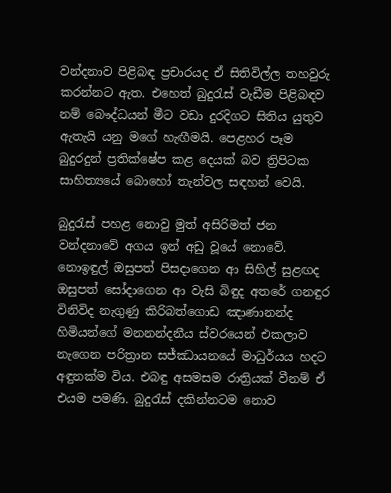වන්දනාව පිළිබඳ ප්‍රචාරයද ඒ සිතිවිල්ල තහවුරු කරන්නට ඇත. එහෙත් බුදුරැස් වැඩීම පිළිබඳව නම් බෞද්ධයන් මීට වඩා දුරදිගට සිතිය යුතුව ඇතැයි යනු මගේ හැඟීමයි. පෙළහර පෑම බුදුරදුන් ප්‍රතික්ෂේප කළ දෙයක් බව ත්‍රිපිටක සාහිත්‍යයේ බොහෝ තැන්වල සඳහන් වෙයි.

බුදුරැස් පහළ නොවු මුත් අසිරිමත් ජන වන්දනාවේ අගය ඉන් අඩු වූයේ නොවේ. නොඉඳුල් ඔසුපත් පිසදාගෙන ආ සිහිල් සුළඟද ඔසුපත් සෝදාගෙන ආ වැසි බිඳුද අතරේ ගනඳුර විනිවිද නැගුණු කිරිබත්ගොඩ ඤාණානන්ද හිමියන්ගේ මනනන්දනීය ස්වරයෙන් එකලාව නැගෙන පරිත්‍රාන සජ්ඣායනයේ මාධුර්යය හදට අඳුනක්ම විය. එබඳු අසමසම රාත්‍රියක් වීනම් ඒ එයම පමණි. බුදුරැස් දකින්නටම නොව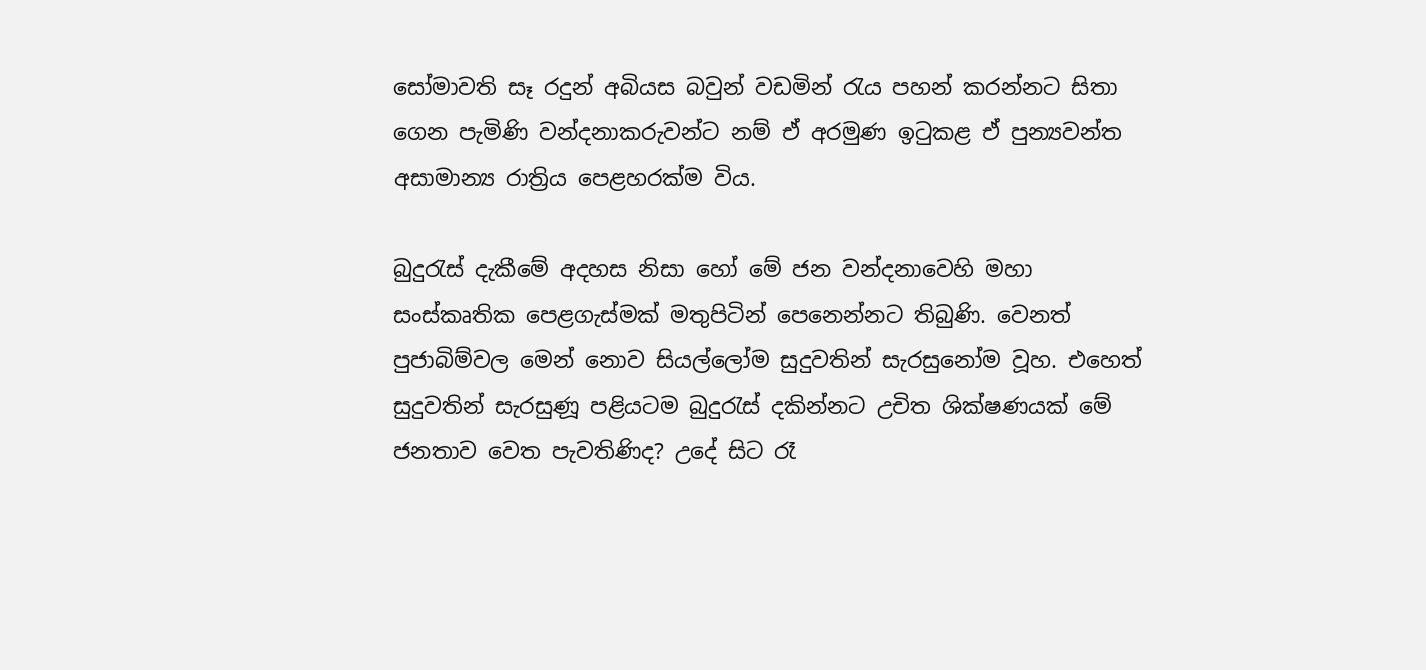සෝමාවති සෑ රදුන් අබියස බවුන් වඩමින් රැය පහන් කරන්නට සිතා ගෙන පැමිණි වන්දනාකරුවන්ට නම් ඒ අරමුණ ඉටුකළ ඒ පුන්‍යවන්ත අසාමාන්‍ය රාත්‍රිය පෙළහරක්ම විය.

බුදුරැස් දැකීමේ අදහස නිසා හෝ මේ ජන වන්දනාවෙහි මහා සංස්කෘතික පෙළගැස්මක් මතුපිටින් පෙනෙන්නට තිබුණි. වෙනත් පුජාබිම්වල මෙන් නොව සියල්ලෝම සුදුවතින් සැරසුනෝම වූහ. එහෙත් සුදුවතින් සැරසුණූ පළියටම බුදුරැස් දකින්නට උචිත ශික්ෂණයක් මේ ජනතාව වෙත පැවතිණිද? උදේ සිට රෑ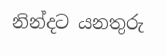නින්දට යනතුරු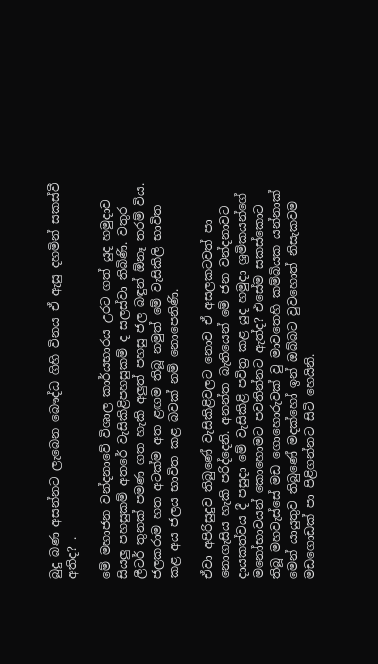බුදු බණ අසන්නට ලැබෙන බෞද්ධ ගිහි විනය ඒ ඇසු දහමින් සකස්වී අතිද? .

මේ මහාජන වන්දනාවේ විශාල කාර්යභාරය උරට ගත් යුද හමුදාව සියලු පහසුකම් අතරේ වැසිකිළිපහසුකම් ද සලස්වා තිබිණි. වතුර ලීටර් තුනක් පමණ ගත හැකි අලුත් පහසු ජල බඳුන් ඕනෑ තරම් විය. ජලකරාම හත අටක්ම අත ළඟම තිබූ නමුත් මේ වැසිකිලි භාවිත කළ අය ජලය භාවිත කළ බවක් නම් නොපෙනිණි.

ඒවා අපිරිසුදුව තිබුණේ වැසිකිළිවලට නොව ඒ අසලකටවත් පා නොගැසිය හැකි පරිද්දෙනි. අනන්ත බැතියෙන් මේ ජන වන්දනාවට දායකත්වය දී පසුදා මේ වැසිකිළි පවිත්‍ර කළ යුද හමුදා ශ්‍රමිකයන්ගේ මනෝභාවයන් කොහොමට පවතින්නට ඇත්ද? එසේම සකස්කොට තිබූ මහවැස්සේ මඩ ගොහොරුවක් වු මාවතෙහි කම්බියක යන්නාක් මෙන් යායුතුව තිබුණේ මදක්හෝ ඉන් ඔබ්බට වුවහොත් නිසැකවම මඩගොඩක් පා පිළිගන්නට සිටි හෙයිනි.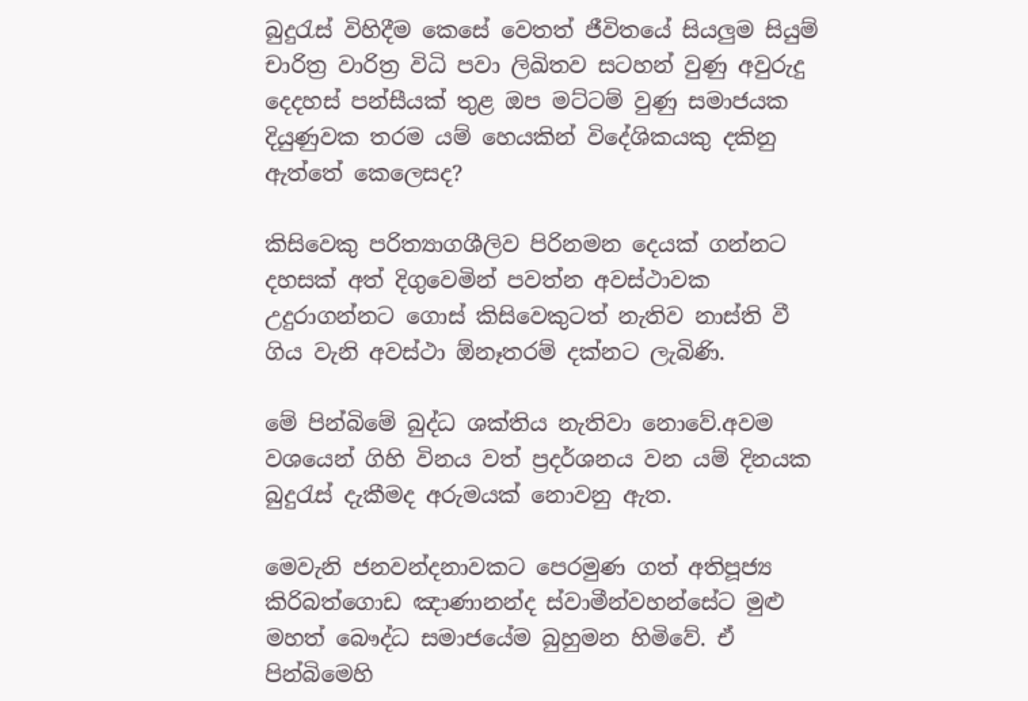බුදුරැස් විහිදීම කෙසේ වෙතත් ජීවිතයේ සියලුම සියුම් චාරිත්‍ර වාරිත්‍ර විධි පවා ලිඛිතව සටහන් වුණු අවුරුදු දෙදහස් පන්සීයක් තුළ ඔප මට්ටම් වුණු සමාජයක දියුණුවක තරම යම් හෙයකින් විදේශිකයකු දකිනු ඇත්තේ කෙලෙසද?

කිසිවෙකු පරිත්‍යාගශීලිව පිරිනමන දෙයක් ගන්නට දහසක් අත් දිගුවෙමින් පවත්න අවස්ථාවක උදුරාගන්නට ගොස් කිසිවෙකුටත් නැතිව නාස්ති වී ගිය වැනි අවස්ථා ඕනෑතරම් දක්නට ලැබිණි.

මේ පින්බිමේ බුද්ධ ශක්තිය නැතිවා නොවේ.අවම වශයෙන් ගිහි විනය වත් ප්‍රදර්ශනය වන යම් දිනයක බුදුරැස් දැකීමද අරුමයක් නොවනු ඇත.

මෙවැනි ජනවන්දනාවකට පෙරමුණ ගත් අතිපූජ්‍ය කිරිබත්ගොඩ ඤාණානන්ද ස්වාමීන්වහන්සේට මුළු මහත් බෞද්ධ සමාජයේම බුහුමන හිමිවේ. ඒ පින්බිමෙහි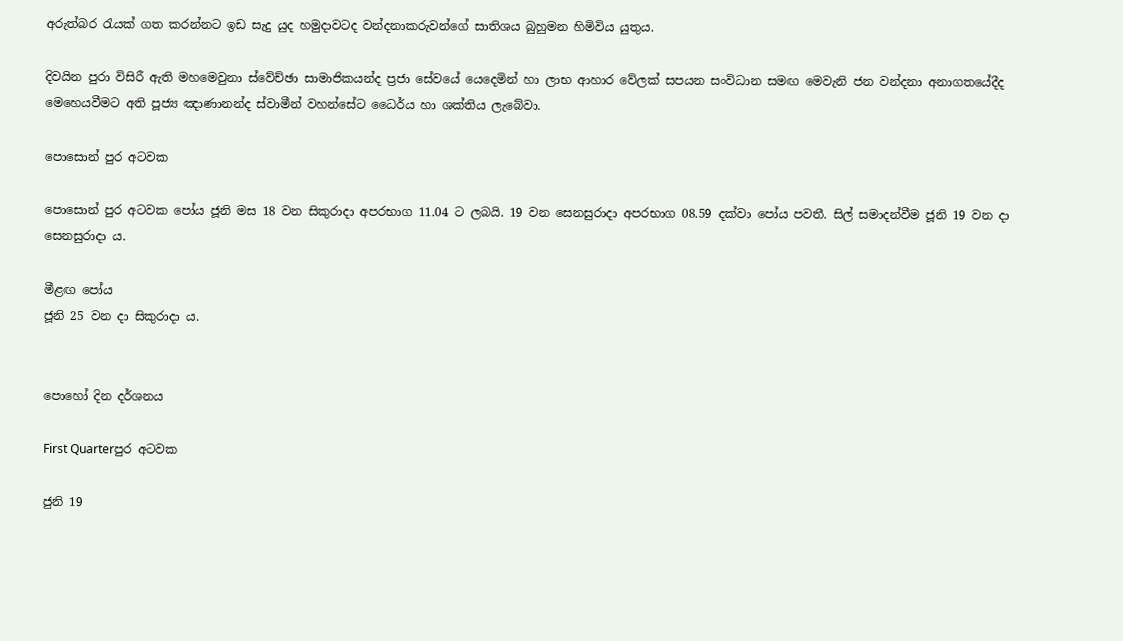අරුත්බර රැයක් ගත කරන්නට ඉඩ සැදු යුද හමුදාවටද වන්දනාකරුවන්ගේ සාතිශය බුහුමන හිමිවිය යුතුය.

දිවයින පුරා විසිරී ඇති මහමෙවුනා ස්වේච්ඡා සාමාජිකයන්ද ප්‍රජා සේවයේ යෙදෙමින් හා ලාභ ආහාර වේලක් සපයන සංවිධාන සමඟ මෙවැනි ජන වන්දනා අනාගතයේදීද මෙහෙයවීමට අති පූජ්‍ය ඤාණානන්ද ස්වාමීන් වහන්සේට ධෛර්ය හා ශක්තිය ලැබේවා.

පොසොන් පුර අටවක

පොසොන් පුර අටවක පෝය ජූනි මස 18 වන සිකුරාදා අපරභාග 11.04 ට ලබයි. 19 වන සෙනසුරාදා අපරභාග 08.59 දක්වා පෝය පවතී. සිල් සමාදන්වීම ජූනි 19 වන දා සෙනසුරාදා ය.

මීළඟ පෝය
ජූනි 25 වන දා සිකුරාදා ය.


පොහෝ දින දර්ශනය

First Quarterපුර අටවක

ජුනි 19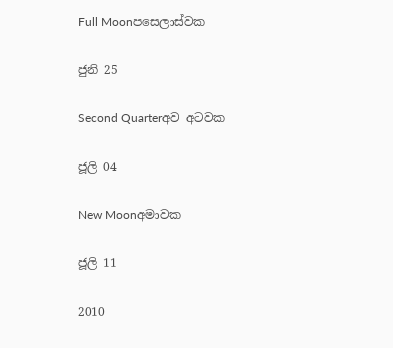Full Moonපසෙලාස්වක

ජුනි 25

Second Quarterඅව අටවක

ජූලි 04

New Moonඅමාවක

ජූලි 11

2010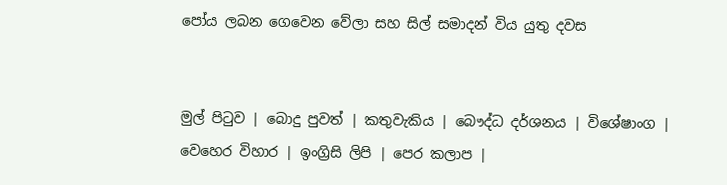පෝය ලබන ගෙවෙන වේලා සහ සිල් සමාදන් විය යුතු දවස


මුල් පිටුව | බොදු පුවත් | කතුවැකිය | බෞද්ධ දර්ශනය | විශේෂාංග | වෙහෙර විහාර | ඉංග්‍රිසි ලිපි | පෙර කලාප |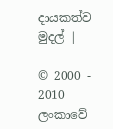දායකත්ව මුදල් |

© 2000 - 2010 ලංකාවේ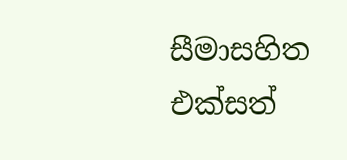සීමාසහිත එක්සත්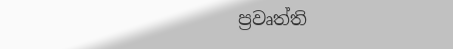ප්‍රවෘත්ති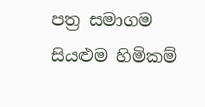පත්‍ර සමාගම
සියළුම හිමිකම්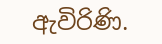ඇවිරිණි.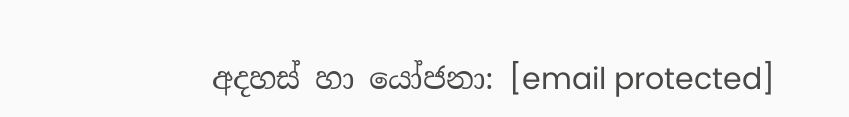අදහස් හා යෝජනා: [email protected]